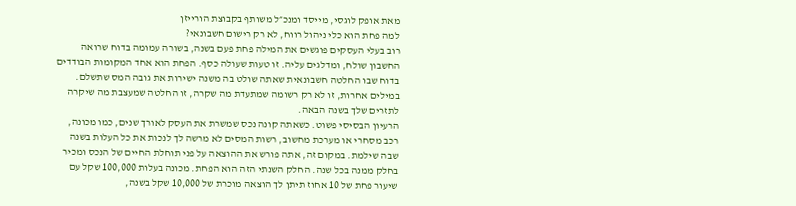מאת אופק לוגסי, מייסד ומנכ״ל משותף בקבוצת הורייזן
למה פחת הוא כלי ניהול רווח, לא רק רישום חשבונאי?
רוב בעלי העסקים פוגשים את המילה פחת פעם בשנה, בשורה עמומה בדוח שרואה החשבון שולח, ומדלגים עליה. זו טעות שעולה כסף. הפחת הוא אחד המקומות הבודדים בדוח שבו החלטה חשבונאית שאתה שולט בה משנה ישירות את גובה המס שתשלם. במילים אחרות, זו לא רק רשומה שמתעדת מה שקרה, זו החלטה שמעצבת מה שיקרה לתזרים שלך בשנה הבאה.
הרעיון הבסיסי פשוט. כשאתה קונה נכס שמשרת את העסק לאורך שנים, כמו מכונה, רכב מסחרי או מערכת מחשוב, רשות המסים לא מרשה לך לנכות את כל העלות בשנה שבה שילמת. במקום זה, אתה פורש את ההוצאה על פני תוחלת החיים של הנכס ומכיר בחלק ממנה בכל שנה. החלק השנתי הזה הוא הפחת. מכונה בעלות 100,000 שקל עם שיעור פחת של 10 אחוז תיתן לך הוצאה מוכרת של 10,000 שקל בשנה,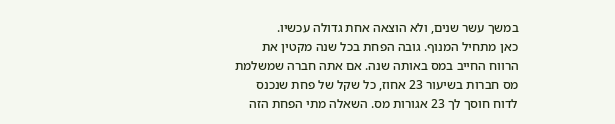במשך עשר שנים, ולא הוצאה אחת גדולה עכשיו.
כאן מתחיל המנוף. גובה הפחת בכל שנה מקטין את הרווח החייב במס באותה שנה. אם אתה חברה שמשלמת מס חברות בשיעור 23 אחוז, כל שקל של פחת שנכנס לדוח חוסך לך 23 אגורות מס. השאלה מתי הפחת הזה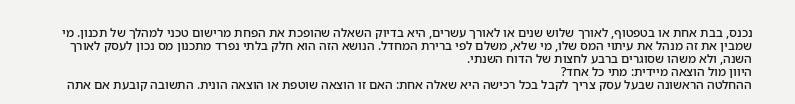נכנס, בבת אחת או בטפטוף, לאורך שלוש שנים או לאורך עשרים, היא בדיוק השאלה שהופכת את הפחת מרישום טכני למהלך של תכנון. מי שמבין את זה מנהל את עיתוי המס שלו, מי שלא, משלם לפי ברירת המחדל. הנושא הזה הוא חלק בלתי נפרד מתכנון מס נכון לעסק לאורך השנה, ולא משהו שסוגרים ברבע לחצות של הדוח השנתי.
היוון מול הוצאה מיידית: מתי כל אחד?
ההחלטה הראשונה שבעל עסק צריך לקבל בכל רכישה היא שאלה אחת: האם זו הוצאה שוטפת או הוצאה הונית. התשובה קובעת אם אתה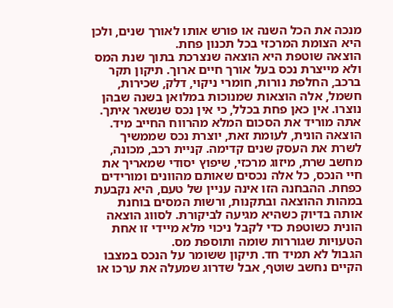מנכה את הכל השנה או פורש אותו לאורך שנים, ולכן היא הצומת המרכזי בכל תכנון פחת.
הוצאה שוטפת היא הוצאה שנצרכת בתוך שנת המס ולא מייצרת נכס בעל אורך חיים ארוך. תיקון תקר ברכב, החלפת נורות, חומרי ניקוי, דלק, שכירות, חשמל, אלה הוצאות שמנוכות במלואן בשנה שבהן נוצרו. אין כאן פחת בכלל, כי אין נכס שנשאר איתך. אתה מוריד את הסכום המלא מהרווח החייב מיד.
הוצאה הונית, לעומת זאת, יוצרת נכס שממשיך לשרת את העסק שנים קדימה. קניית רכב, מכונה, מחשב שרת, מיזוג מרכזי, שיפוץ יסודי שמאריך את חיי הנכס, כל אלה נכסים שאותם מהוונים ומורידים כפחת. ההבחנה הזו אינה עניין של טעם, היא נקבעת במהות ההוצאה ובתקנות, ורשות המסים בוחנת אותה בדיוק כשהיא מגיעה לביקורת. לסווג הוצאה הונית כשוטפת כדי לקבל ניכוי מלא מיידי זו אחת הטעויות שגוררות שומה ותוספת מס.
הגבול לא תמיד חד. תיקון ששומר על הנכס במצבו הקיים נחשב שוטף, אבל שדרוג שמעלה את ערכו או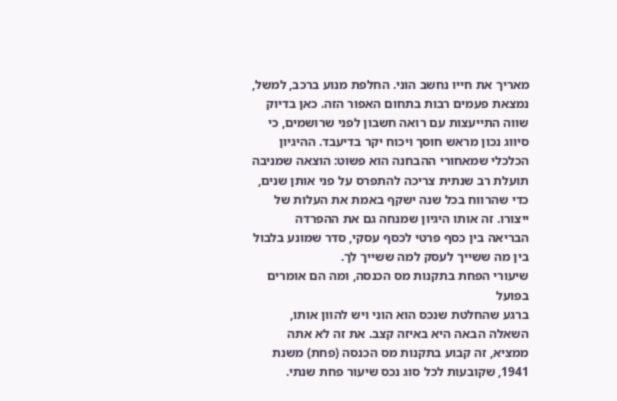מאריך את חייו נחשב הוני. החלפת מנוע ברכב, למשל, נמצאת פעמים רבות בתחום האפור הזה. כאן בדיוק שווה התייעצות עם רואה חשבון לפני שרושמים, כי סיווג נכון מראש חוסך ויכוח יקר בדיעבד. ההיגיון הכלכלי שמאחורי ההבחנה הוא פשוט: הוצאה שמניבה תועלת רב שנתית צריכה להתפרס על פני אותן שנים, כדי שהרווח בכל שנה ישקף באמת את העלות של ייצורו. זה אותו היגיון שמנחה גם את ההפרדה הבריאה בין כסף פרטי לכסף עסקי, סדר שמונע בלבול בין מה ששייך לעסק למה ששייך לך.
שיעורי הפחת בתקנות מס הכנסה, ומה הם אומרים בפועל
ברגע שהחלטת שנכס הוא הוני ויש להוון אותו, השאלה הבאה היא באיזה קצב. את זה לא אתה ממציא, זה קבוע בתקנות מס הכנסה (פחת) משנת 1941, שקובעות לכל סוג נכס שיעור פחת שנתי.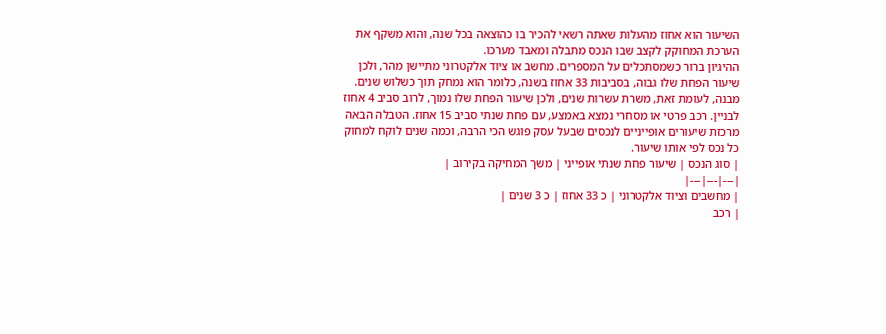השיעור הוא אחוז מהעלות שאתה רשאי להכיר בו כהוצאה בכל שנה, והוא משקף את הערכת המחוקק לקצב שבו הנכס מתבלה ומאבד מערכו.
ההיגיון ברור כשמסתכלים על המספרים. מחשב או ציוד אלקטרוני מתיישן מהר, ולכן שיעור הפחת שלו גבוה, בסביבות 33 אחוז בשנה, כלומר הוא נמחק תוך כשלוש שנים. מבנה, לעומת זאת, משרת עשרות שנים, ולכן שיעור הפחת שלו נמוך, לרוב סביב 4 אחוז לבניין. רכב פרטי או מסחרי נמצא באמצע, עם פחת שנתי סביב 15 אחוז. הטבלה הבאה מרכזת שיעורים אופייניים לנכסים שבעל עסק פוגש הכי הרבה, וכמה שנים לוקח למחוק כל נכס לפי אותו שיעור.
| סוג הנכס | שיעור פחת שנתי אופייני | משך המחיקה בקירוב |
|---|---|---|
| מחשבים וציוד אלקטרוני | כ 33 אחוז | כ 3 שנים |
| רכב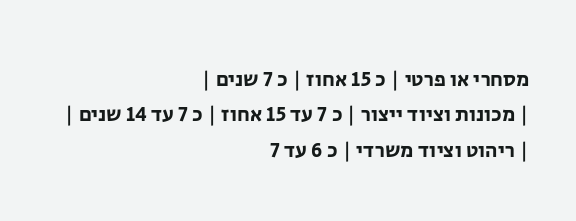מסחרי או פרטי | כ 15 אחוז | כ 7 שנים |
| מכונות וציוד ייצור | כ 7 עד 15 אחוז | כ 7 עד 14 שנים |
| ריהוט וציוד משרדי | כ 6 עד 7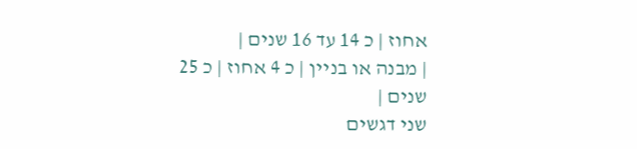אחוז | כ 14 עד 16 שנים |
| מבנה או בניין | כ 4 אחוז | כ 25 שנים |
שני דגשים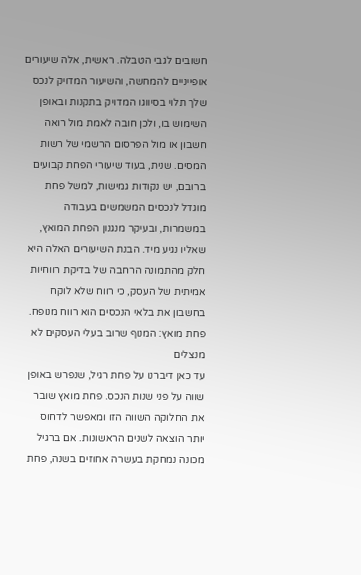חשובים לגבי הטבלה. ראשית, אלה שיעורים אופייניים להמחשה, והשיעור המדויק לנכס שלך תלוי בסיווגו המדויק בתקנות ובאופן השימוש בו, ולכן חובה לאמת מול רואה חשבון או מול הפרסום הרשמי של רשות המסים. שנית, בעוד שיעורי הפחת קבועים ברובם, יש נקודות גמישות, למשל פחת מוגדל לנכסים המשמשים בעבודה במשמרות, ובעיקר מנגנון הפחת המואץ, שאליו נגיע מיד. הבנת השיעורים האלה היא חלק מהתמונה הרחבה של בדיקת רווחיות אמיתית של העסק, כי רווח שלא לוקח בחשבון את בלאי הנכסים הוא רווח מנופח.
פחת מואץ: המנוף שרוב בעלי העסקים לא מנצלים
עד כאן דיברנו על פחת רגיל, שנפרש באופן שווה על פני שנות הנכס. פחת מואץ שובר את החלוקה השווה הזו ומאפשר לדחוס יותר הוצאה לשנים הראשונות. אם ברגיל מכונה נמחקת בעשרה אחוזים בשנה, פחת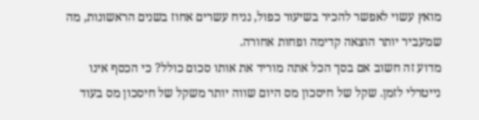מואץ עשוי לאפשר להכיר בשיעור כפול, נניח עשרים אחוז בשנים הראשונות, מה שמעביר יותר הוצאה קדימה ופחות אחורה.
מדוע זה חשוב אם בסך הכל אתה מוריד את אותו סכום כולל? כי הכסף אינו נייטרלי לזמן. שקל של חיסכון מס היום שווה יותר משקל של חיסכון מס בעוד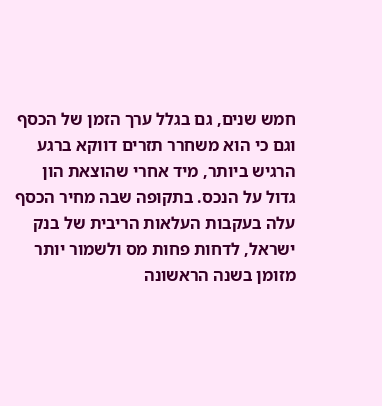חמש שנים, גם בגלל ערך הזמן של הכסף וגם כי הוא משחרר תזרים דווקא ברגע הרגיש ביותר, מיד אחרי שהוצאת הון גדול על הנכס. בתקופה שבה מחיר הכסף עלה בעקבות העלאות הריבית של בנק ישראל, לדחות פחות מס ולשמור יותר מזומן בשנה הראשונה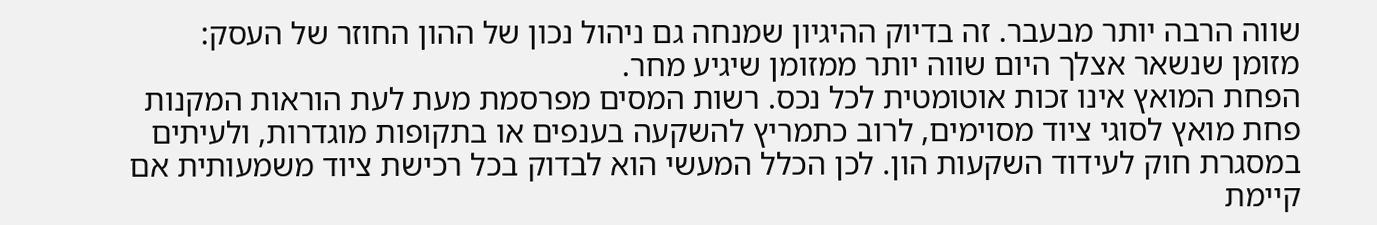שווה הרבה יותר מבעבר. זה בדיוק ההיגיון שמנחה גם ניהול נכון של ההון החוזר של העסק: מזומן שנשאר אצלך היום שווה יותר ממזומן שיגיע מחר.
הפחת המואץ אינו זכות אוטומטית לכל נכס. רשות המסים מפרסמת מעת לעת הוראות המקנות פחת מואץ לסוגי ציוד מסוימים, לרוב כתמריץ להשקעה בענפים או בתקופות מוגדרות, ולעיתים במסגרת חוק לעידוד השקעות הון. לכן הכלל המעשי הוא לבדוק בכל רכישת ציוד משמעותית אם קיימת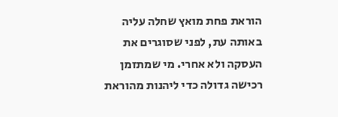הוראת פחת מואץ שחלה עליה באותה עת, לפני שסוגרים את העסקה ולא אחרי. מי שמתזמן רכישה גדולה כדי ליהנות מהוראת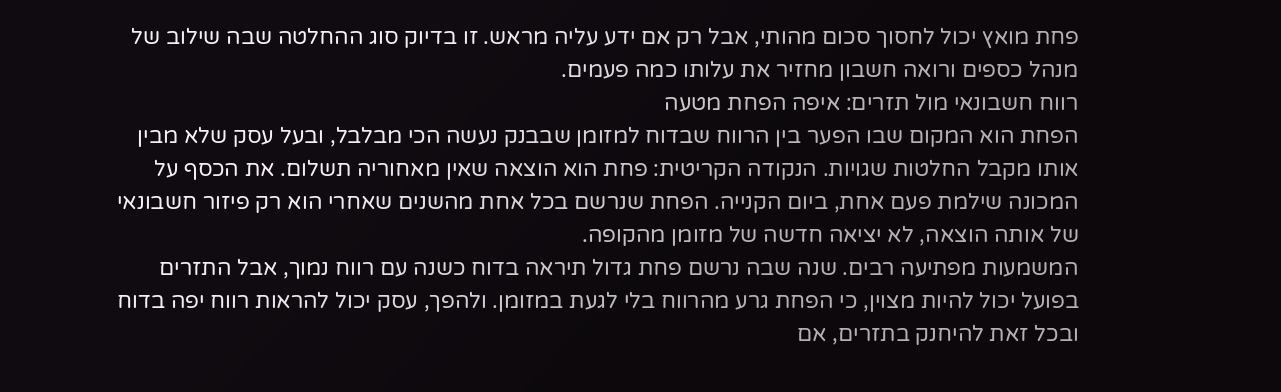פחת מואץ יכול לחסוך סכום מהותי, אבל רק אם ידע עליה מראש. זו בדיוק סוג ההחלטה שבה שילוב של מנהל כספים ורואה חשבון מחזיר את עלותו כמה פעמים.
רווח חשבונאי מול תזרים: איפה הפחת מטעה
הפחת הוא המקום שבו הפער בין הרווח שבדוח למזומן שבבנק נעשה הכי מבלבל, ובעל עסק שלא מבין אותו מקבל החלטות שגויות. הנקודה הקריטית: פחת הוא הוצאה שאין מאחוריה תשלום. את הכסף על המכונה שילמת פעם אחת, ביום הקנייה. הפחת שנרשם בכל אחת מהשנים שאחרי הוא רק פיזור חשבונאי של אותה הוצאה, לא יציאה חדשה של מזומן מהקופה.
המשמעות מפתיעה רבים. שנה שבה נרשם פחת גדול תיראה בדוח כשנה עם רווח נמוך, אבל התזרים בפועל יכול להיות מצוין, כי הפחת גרע מהרווח בלי לגעת במזומן. ולהפך, עסק יכול להראות רווח יפה בדוח ובכל זאת להיחנק בתזרים, אם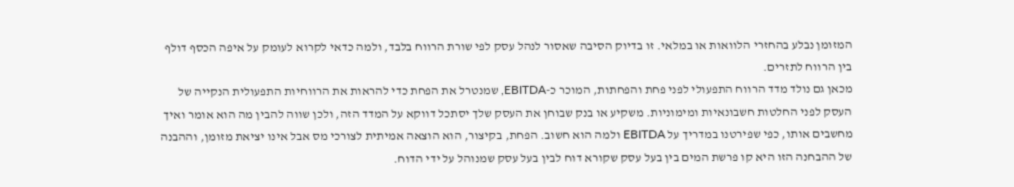המזומן נבלע בהחזרי הלוואות או במלאי. זו בדיוק הסיבה שאסור לנהל עסק לפי שורת הרווח בלבד, ולמה כדאי לקרוא לעומק על איפה הכסף דולף בין הרווח לתזרים.
מכאן גם נולד מדד הרווח התפעולי לפני פחת והפחתות, המוכר כ-EBITDA, שמנטרל את הפחת כדי להראות את הרווחיות התפעולית הנקייה של העסק לפני החלטות חשבונאיות ומימוניות. משקיע או בנק שבוחן את העסק שלך יסתכל דווקא על המדד הזה, ולכן שווה להבין מה הוא אומר ואיך מחשבים אותו, כפי שפירטנו במדריך על EBITDA ולמה הוא חשוב. הפחת, בקיצור, הוא הוצאה אמיתית לצורכי מס אבל אינו יציאת מזומן, וההבנה של ההבחנה הזו היא קו פרשת המים בין בעל עסק שקורא דוח לבין בעל עסק שמנוהל על ידי הדוח.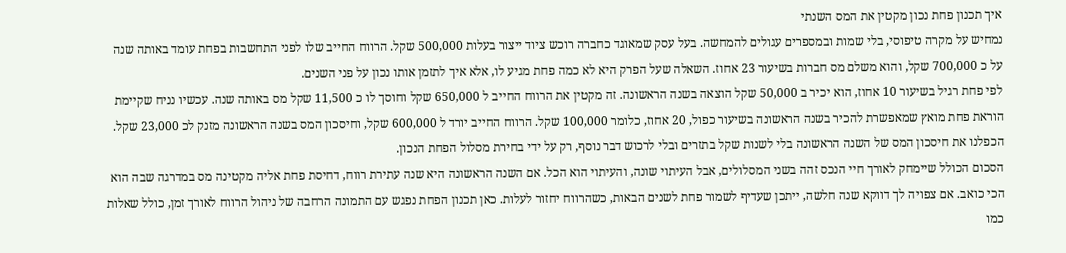איך תכנון פחת נכון מקטין את המס השנתי
נמחיש על מקרה טיפוסי, בלי שמות ובמספרים עגולים להמחשה. בעל עסק שמאוגד כחברה רוכש ציוד ייצור בעלות 500,000 שקל. הרווח החייב שלו לפני התחשבות בפחת עומד באותה שנה על כ 700,000 שקל, והוא משלם מס חברות בשיעור 23 אחוז. השאלה שעל הפרק היא לא כמה פחת מגיע לו, אלא איך לתזמן אותו נכון על פני השנים.
לפי פחת רגיל בשיעור 10 אחוז, הוא יכיר ב 50,000 שקל הוצאה בשנה הראשונה. זה מקטין את הרווח החייב ל 650,000 שקל וחוסך לו כ 11,500 שקל מס באותה שנה. עכשיו נניח שקיימת הוראת פחת מואץ שמאפשרת להכיר בשנה הראשונה בשיעור כפול, 20 אחוז, כלומר 100,000 שקל. הרווח החייב יורד ל 600,000 שקל, וחיסכון המס בשנה הראשונה מזנק לכ 23,000 שקל. הכפלנו את חיסכון המס של השנה הראשונה בלי לשנות שקל בתזרים ובלי לרכוש דבר נוסף, רק על ידי בחירת מסלול הפחת הנכון.
הסכום הכולל שיימחק לאורך חיי הנכס זהה בשני המסלולים, אבל העיתוי שונה, והעיתוי הוא הכל. אם השנה הראשונה היא שנה עתירת רווח, דחיסת פחת אליה מקטינה מס במדרגה שבה הוא הכי כואב. אם צפויה לך דווקא שנה חלשה, ייתכן שעדיף לשמור פחת לשנים הבאות, כשהרווח יחזור לעלות. כאן תכנון הפחת נפגש עם התמונה הרחבה של ניהול הרווח לאורך זמן, כולל שאלות כמו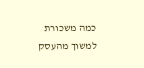כמה משכורת למשוך מהעסק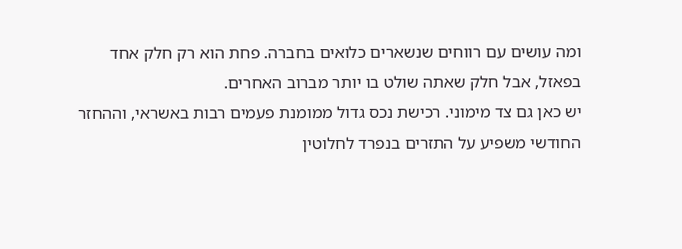ומה עושים עם רווחים שנשארים כלואים בחברה. פחת הוא רק חלק אחד בפאזל, אבל חלק שאתה שולט בו יותר מברוב האחרים.
יש כאן גם צד מימוני. רכישת נכס גדול ממומנת פעמים רבות באשראי, וההחזר החודשי משפיע על התזרים בנפרד לחלוטין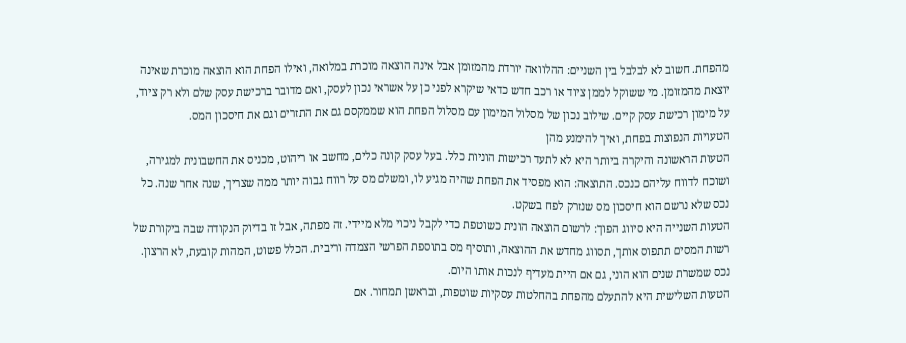מהפחת. חשוב לא לבלבל בין השניים: ההלוואה יורדת מהמזומן אבל אינה הוצאה מוכרת במלואה, ואילו הפחת הוא הוצאה מוכרת שאינה יוצאת מהמזומן. מי ששוקל לממן ציוד או רכב חדש כדאי שיקרא לפני כן על אשראי נכון לעסק, ואם מדובר ברכישת עסק שלם ולא רק ציוד, על מימון רכישת עסק קיים. שילוב נכון של מסלול המימון עם מסלול הפחת הוא שממקסם גם את התזרים וגם את חיסכון המס.
הטעויות הנפוצות בפחת, ואיך להימנע מהן
הטעות הראשונה והיקרה ביותר היא לא לתעד רכישות הוניות כלל. בעל עסק קונה כלים, מחשב או ריהוט, מכניס את החשבונית למגירה, ושוכח לדווח עליהם כנכס. התוצאה: הוא מפסיד את הפחת שהיה מגיע לו, ומשלם מס על רווח גבוה יותר ממה שצריך, שנה אחר שנה. כל נכס שלא נרשם הוא חיסכון מס שנזרק לפח בשקט.
הטעות השנייה היא סיווג הפוך: לרשום הוצאה הונית כשוטפת כדי לקבל ניכוי מלא מיידי. זה מפתה, אבל זו בדיוק הנקודה שבה ביקורת של רשות המסים תתפוס אותך, תסווג מחדש את ההוצאה, ותוסיף מס בתוספת הפרשי הצמדה וריבית. הכלל פשוט, המהות קובעת, לא הרצון. נכס שמשרת שנים הוא הוני, גם אם היית מעדיף לנכות אותו היום.
הטעות השלישית היא להתעלם מהפחת בהחלטות עסקיות שוטפות, ובראשן תמחור. אם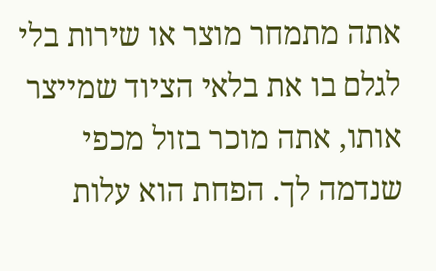אתה מתמחר מוצר או שירות בלי לגלם בו את בלאי הציוד שמייצר אותו, אתה מוכר בזול מכפי שנדמה לך. הפחת הוא עלות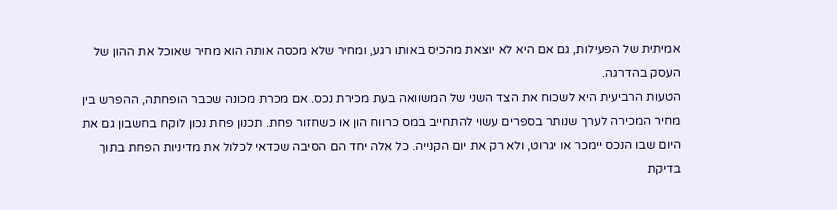אמיתית של הפעילות, גם אם היא לא יוצאת מהכיס באותו רגע, ומחיר שלא מכסה אותה הוא מחיר שאוכל את ההון של העסק בהדרגה.
הטעות הרביעית היא לשכוח את הצד השני של המשוואה בעת מכירת נכס. אם מכרת מכונה שכבר הופחתה, ההפרש בין מחיר המכירה לערך שנותר בספרים עשוי להתחייב במס כרווח הון או כשחזור פחת. תכנון פחת נכון לוקח בחשבון גם את היום שבו הנכס יימכר או יגרוט, ולא רק את יום הקנייה. כל אלה יחד הם הסיבה שכדאי לכלול את מדיניות הפחת בתוך בדיקת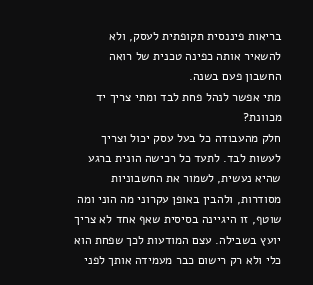בריאות פיננסית תקופתית לעסק, ולא להשאיר אותה כפינה טכנית של רואה החשבון פעם בשנה.
מתי אפשר לנהל פחת לבד ומתי צריך יד מכוונת?
חלק מהעבודה כל בעל עסק יכול וצריך לעשות לבד. לתעד כל רכישה הונית ברגע שהיא נעשית, לשמור את החשבוניות מסודרות, ולהבין באופן עקרוני מה הוני ומה שוטף, זו היגיינה בסיסית שאף אחד לא צריך יועץ בשבילה. עצם המודעות לכך שפחת הוא כלי ולא רק רישום כבר מעמידה אותך לפני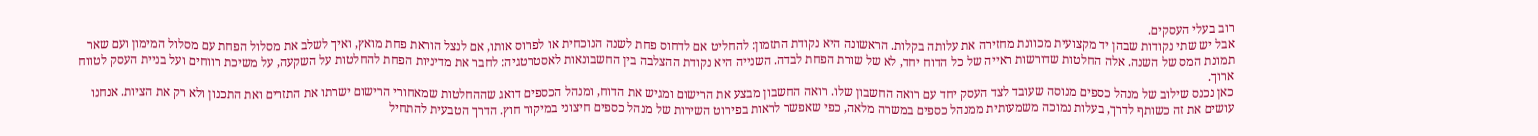רוב בעלי העסקים.
אבל יש שתי נקודות שבהן יד מקצועית מכוונת מחזירה את עלותה בקלות. הראשונה היא נקודת התזמון: להחליט אם לדחוס פחת לשנה הנוכחית או לפרוס אותו, אם לנצל הוראת פחת מואץ, ואיך לשלב את מסלול הפחת עם מסלול המימון ועם שאר תמונת המס של השנה. אלה החלטות שדורשות ראייה של כל הדוח יחד, לא של שורת הפחת לבדה. השנייה היא נקודת ההצלבה בין החשבונאות לאסטרטגיה: לחבר את מדיניות הפחת להחלטות על השקעה, על משיכת רווחים ועל בניית העסק לטווח ארוך.
כאן נכנס שילוב של מנהל כספים מנוסה שעובד לצד העסק יחד עם רואה החשבון שלו. רואה החשבון מבצע את הרישום ומגיש את הדוח, ומנהל הכספים דואג שההחלטות שמאחורי הרישום ישרתו את התזרים ואת התכנון ולא רק את הציות. אנחנו עושים את זה כשותף לדרך, בעלות נמוכה משמעותית ממנהל כספים במשרה מלאה, כפי שאפשר לראות בפירוט השירות של מנהל כספים חיצוני במיקור חוץ. הדרך הטבעית להתחיל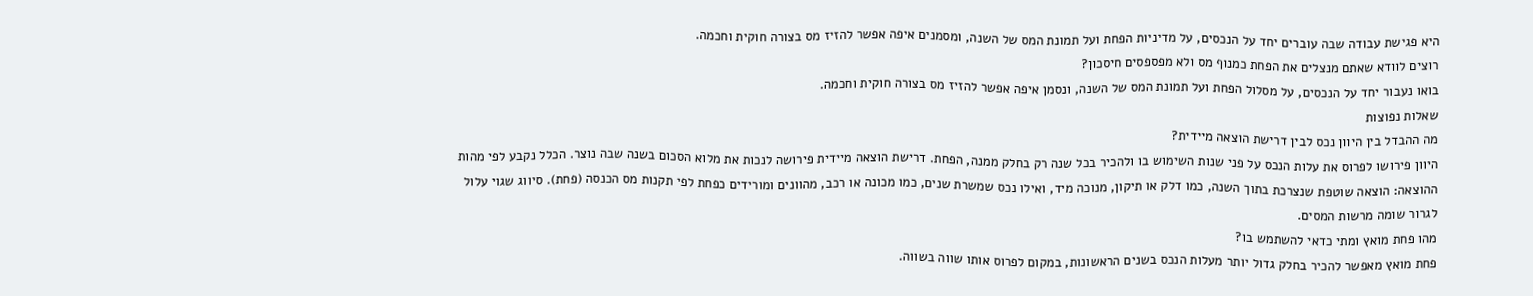היא פגישת עבודה שבה עוברים יחד על הנכסים, על מדיניות הפחת ועל תמונת המס של השנה, ומסמנים איפה אפשר להזיז מס בצורה חוקית וחכמה.
רוצים לוודא שאתם מנצלים את הפחת כמנוף מס ולא מפספסים חיסכון?
בואו נעבור יחד על הנכסים, על מסלול הפחת ועל תמונת המס של השנה, ונסמן איפה אפשר להזיז מס בצורה חוקית וחכמה.
שאלות נפוצות
מה ההבדל בין היוון נכס לבין דרישת הוצאה מיידית?
היוון פירושו לפרוס את עלות הנכס על פני שנות השימוש בו ולהכיר בכל שנה רק בחלק ממנה, הפחת. דרישת הוצאה מיידית פירושה לנכות את מלוא הסכום בשנה שבה נוצר. הכלל נקבע לפי מהות ההוצאה: הוצאה שוטפת שנצרכת בתוך השנה, כמו דלק או תיקון, מנוכה מיד, ואילו נכס שמשרת שנים, כמו מכונה או רכב, מהוונים ומורידים כפחת לפי תקנות מס הכנסה (פחת). סיווג שגוי עלול לגרור שומה מרשות המסים.
מהו פחת מואץ ומתי כדאי להשתמש בו?
פחת מואץ מאפשר להכיר בחלק גדול יותר מעלות הנכס בשנים הראשונות, במקום לפרוס אותו שווה בשווה.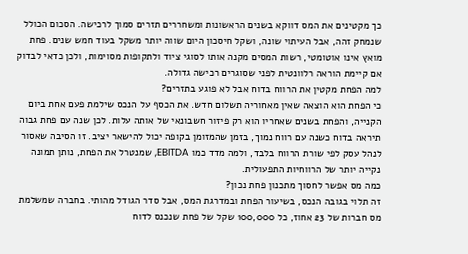כך מקטינים את המס דווקא בשנים הראשונות ומשחררים תזרים סמוך לרכישה. הסכום הכולל שנמחק זהה, אבל העיתוי שונה, ושקל חיסכון היום שווה יותר משקל בעוד חמש שנים. פחת מואץ אינו אוטומטי, רשות המסים מקנה אותו לסוגי ציוד ולתקופות מסוימות, ולכן כדאי לבדוק אם קיימת הוראה רלוונטית לפני שסוגרים רכישה גדולה.
למה הפחת מקטין את הרווח בדוח אבל לא פוגע בתזרים?
כי הפחת הוא הוצאה שאין מאחוריה תשלום חדש. את הכסף על הנכס שילמת פעם אחת ביום הקנייה, והפחת בשנים שאחריו הוא רק פיזור חשבונאי של אותה עלות. לכן שנה עם פחת גבוה תיראה בדוח כשנה עם רווח נמוך, בזמן שהמזומן בקופה יכול להישאר יציב. זו הסיבה שאסור לנהל עסק לפי שורת הרווח בלבד, ולמה מדד כמו EBITDA, שמנטרל את הפחת, נותן תמונה נקייה יותר של הרווחיות התפעולית.
כמה מס אפשר לחסוך מתכנון פחת נכון?
זה תלוי בגובה הנכס, בשיעור הפחת ובמדרגת המס, אבל סדר הגודל מהותי. בחברה שמשלמת מס חברות של 23 אחוז, כל 100,000 שקל של פחת שנכנס לדוח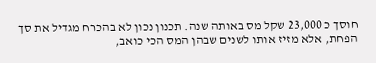חוסך כ 23,000 שקל מס באותה שנה. תכנון נכון לא בהכרח מגדיל את סך הפחת, אלא מזיז אותו לשנים שבהן המס הכי כואב,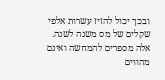ובכך יכול להזיז עשרות אלפי שקלים של מס משנה לשנה. אלה מספרים להמחשה ואינם מהווים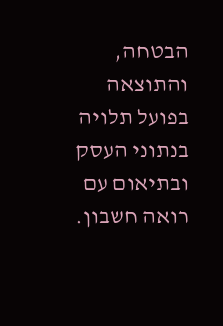הבטחה, והתוצאה בפועל תלויה בנתוני העסק ובתיאום עם רואה חשבון.